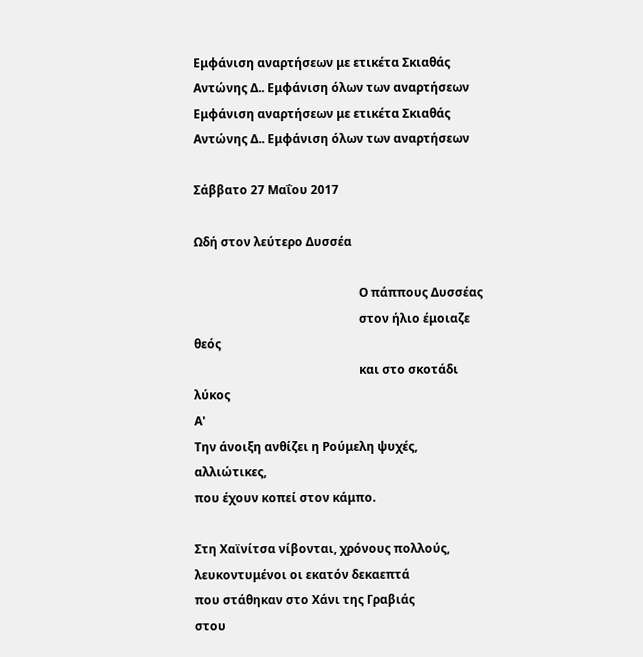Εμφάνιση αναρτήσεων με ετικέτα Σκιαθάς Αντώνης Δ.. Εμφάνιση όλων των αναρτήσεων
Εμφάνιση αναρτήσεων με ετικέτα Σκιαθάς Αντώνης Δ.. Εμφάνιση όλων των αναρτήσεων

Σάββατο 27 Μαΐου 2017

Ωδή στον λεύτερο Δυσσέα

                                                       Ο πάππους Δυσσέας
                                                       στον ήλιο έμοιαζε θεός
                                                       και στο σκοτάδι λύκος
Α'
Την άνοιξη ανθίζει η Ρούμελη ψυχές,
αλλιώτικες,
που έχουν κοπεί στον κάμπο.

Στη Χαϊνίτσα νίβονται, χρόνους πολλούς,
λευκοντυμένοι οι εκατόν δεκαεπτά
που στάθηκαν στο Χάνι της Γραβιάς
στου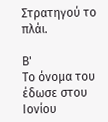Στρατηγού το πλάι.

Β'
Το όνομα του έδωσε στου Ιονίου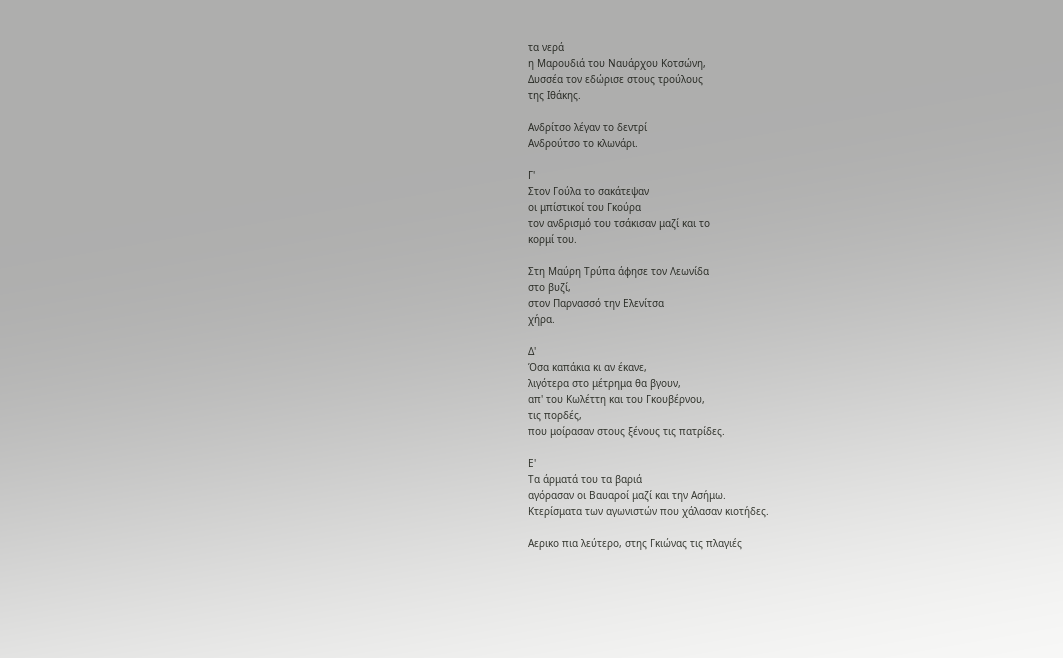τα νερά
η Μαρουδιά του Ναυάρχου Κοτσώνη,
Δυσσέα τον εδώρισε στους τρούλους
της Ιθάκης.

Ανδρίτσο λέγαν το δεντρί
Ανδρούτσο το κλωνάρι.

Γ'
Στον Γούλα το σακάτεψαν
οι μπίστικοί του Γκούρα
τον ανδρισμό του τσάκισαν μαζί και το
κορμί του.

Στη Μαύρη Τρύπα άφησε τον Λεωνίδα
στο βυζί,
στον Παρνασσό την Ελενίτσα
χήρα.

Δ'
Όσα καπάκια κι αν έκανε,
λιγότερα στο μέτρημα θα βγουν,
απ' του Κωλέττη και του Γκουβέρνου,
τις πορδές,
που μοίρασαν στους ξένους τις πατρίδες.

Ε'
Τα άρματά του τα βαριά
αγόρασαν οι Βαυαροί μαζί και την Ασήμω.
Κτερίσματα των αγωνιστών που χάλασαν κιοτήδες.

Αερικο πια λεύτερο, στης Γκιώνας τις πλαγιές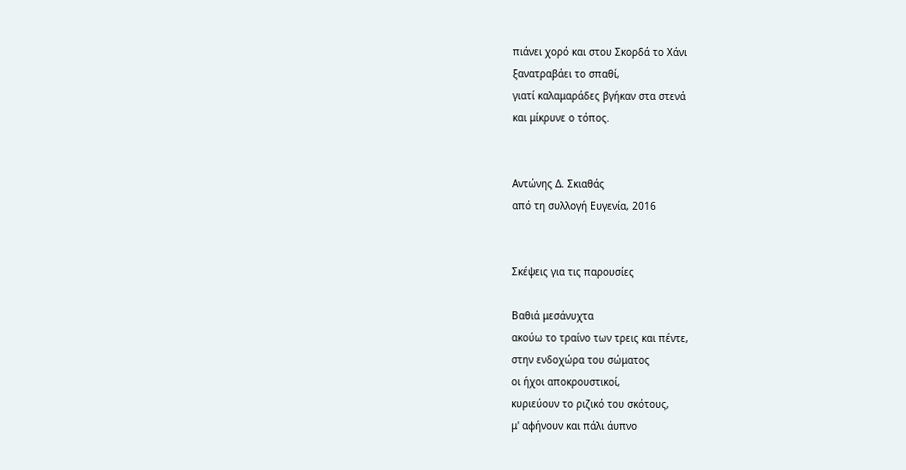πιάνει χορό και στου Σκορδά το Χάνι
ξανατραβάει το σπαθί,
γιατί καλαμαράδες βγήκαν στα στενά
και μίκρυνε ο τόπος.


Αντώνης Δ. Σκιαθάς
από τη συλλογή Ευγενία, 2016


Σκέψεις για τις παρουσίες

Βαθιά μεσάνυχτα
ακούω το τραίνο των τρεις και πέντε,
στην ενδοχώρα του σώματος
οι ήχοι αποκρουστικοί,
κυριεύουν το ριζικό του σκότους,
μ' αφήνουν και πάλι άυπνο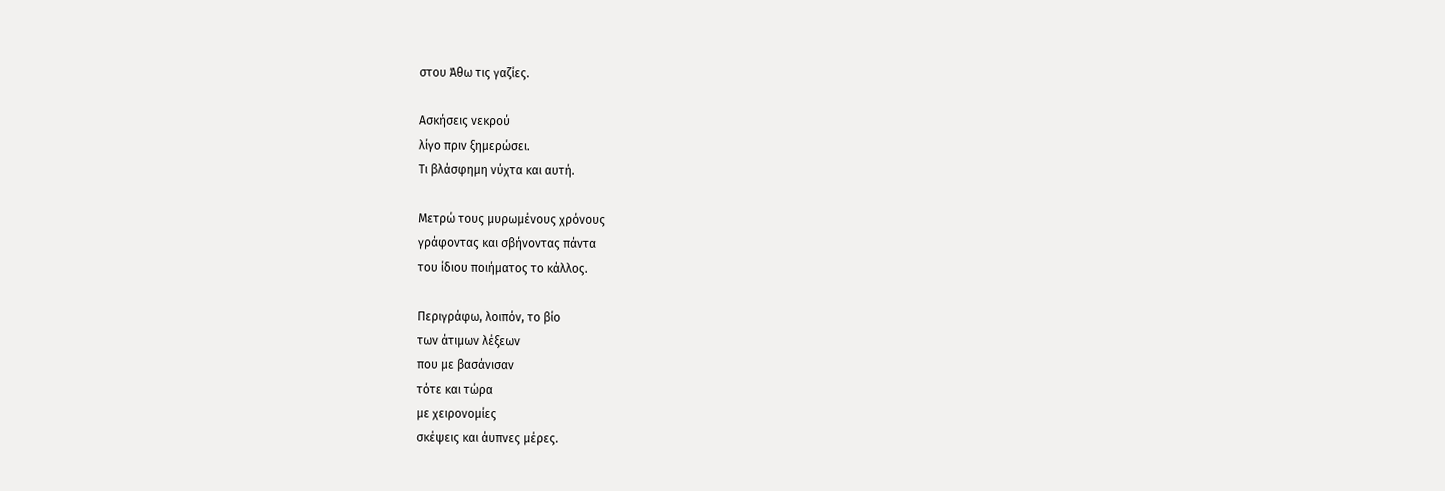στου Άθω τις γαζίες.

Ασκήσεις νεκρού
λίγο πριν ξημερώσει.
Τι βλάσφημη νύχτα και αυτή.

Μετρώ τους μυρωμένους χρόνους
γράφοντας και σβήνοντας πάντα
του ίδιου ποιήματος το κάλλος.

Περιγράφω, λοιπόν, το βίο
των άτιμων λέξεων
που με βασάνισαν
τότε και τώρα
με χειρονομίες
σκέψεις και άυπνες μέρες.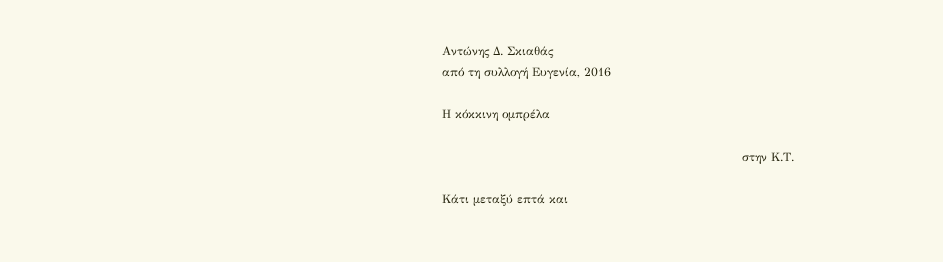Αντώνης Δ. Σκιαθάς
από τη συλλογή Ευγενία, 2016

Η κόκκινη ομπρέλα

                                                                           στην Κ.Τ.

Κάτι μεταξύ επτά και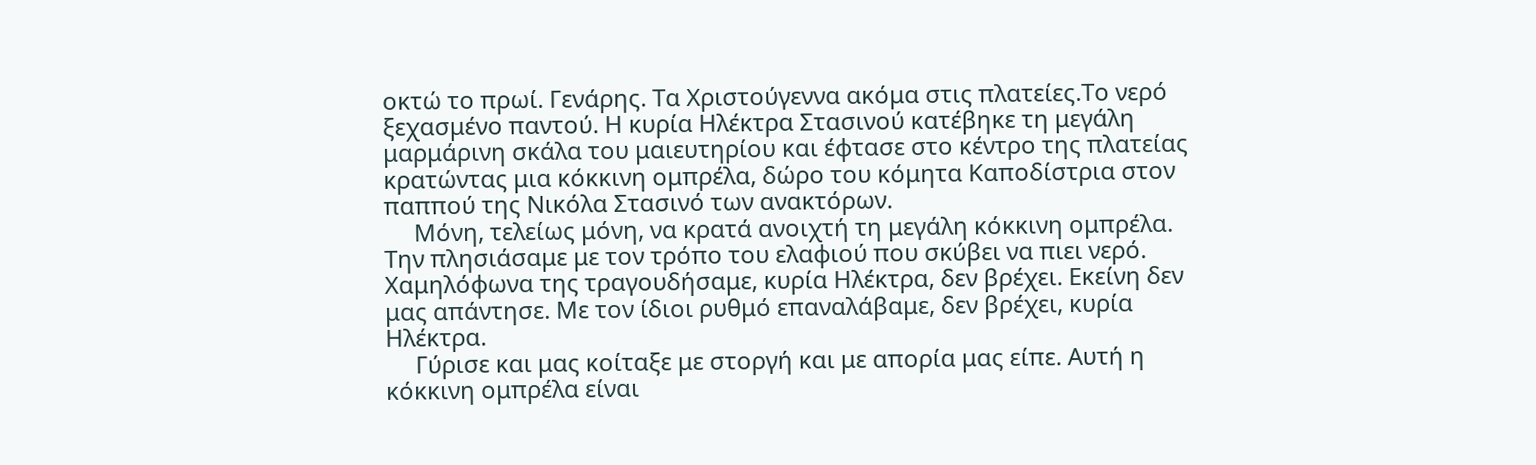οκτώ το πρωί. Γενάρης. Τα Χριστούγεννα ακόμα στις πλατείες.Το νερό ξεχασμένο παντού. Η κυρία Ηλέκτρα Στασινού κατέβηκε τη μεγάλη μαρμάρινη σκάλα του μαιευτηρίου και έφτασε στο κέντρο της πλατείας κρατώντας μια κόκκινη ομπρέλα, δώρο του κόμητα Καποδίστρια στον παππού της Νικόλα Στασινό των ανακτόρων.
     Μόνη, τελείως μόνη, να κρατά ανοιχτή τη μεγάλη κόκκινη ομπρέλα. Την πλησιάσαμε με τον τρόπο του ελαφιού που σκύβει να πιει νερό. Χαμηλόφωνα της τραγουδήσαμε, κυρία Ηλέκτρα, δεν βρέχει. Εκείνη δεν μας απάντησε. Με τον ίδιοι ρυθμό επαναλάβαμε, δεν βρέχει, κυρία Ηλέκτρα.
     Γύρισε και μας κοίταξε με στοργή και με απορία μας είπε. Αυτή η κόκκινη ομπρέλα είναι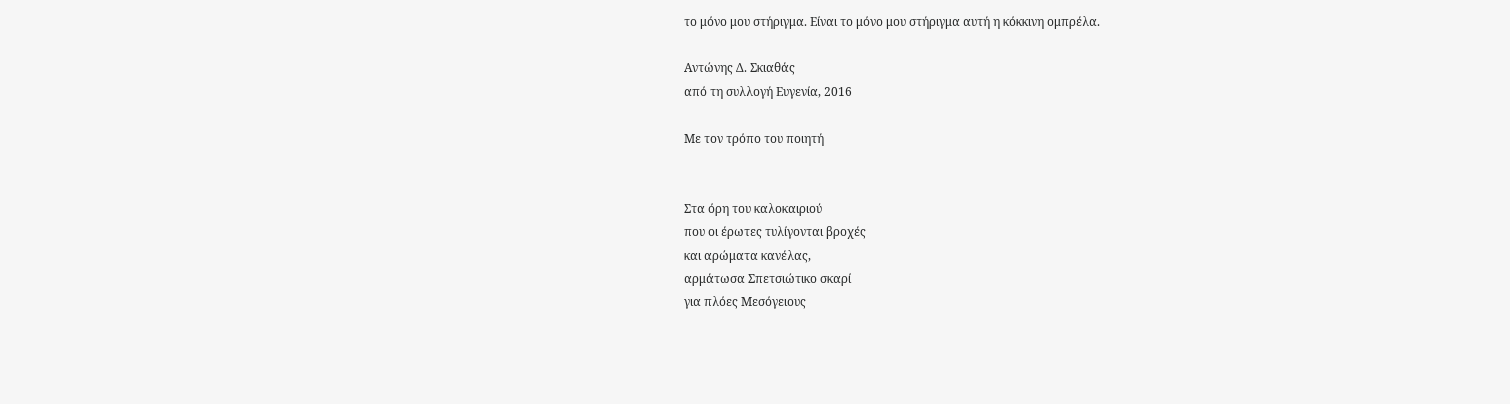το μόνο μου στήριγμα. Είναι το μόνο μου στήριγμα αυτή η κόκκινη ομπρέλα.

Αντώνης Δ. Σκιαθάς
από τη συλλογή Ευγενία, 2016

Με τον τρόπο του ποιητή


Στα όρη του καλοκαιριού
που οι έρωτες τυλίγονται βροχές
και αρώματα κανέλας,
αρμάτωσα Σπετσιώτικο σκαρί
για πλόες Μεσόγειους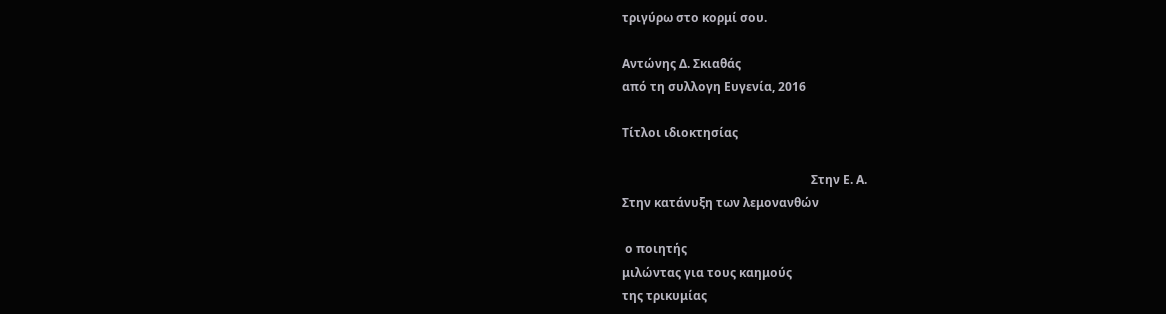τριγύρω στο κορμί σου.

Αντώνης Δ. Σκιαθάς
από τη συλλογη Ευγενία, 2016

Τίτλοι ιδιοκτησίας

                                                               Στην Ε. Α.
Στην κατάνυξη των λεμονανθών

 ο ποιητής
μιλώντας για τους καημούς
της τρικυμίας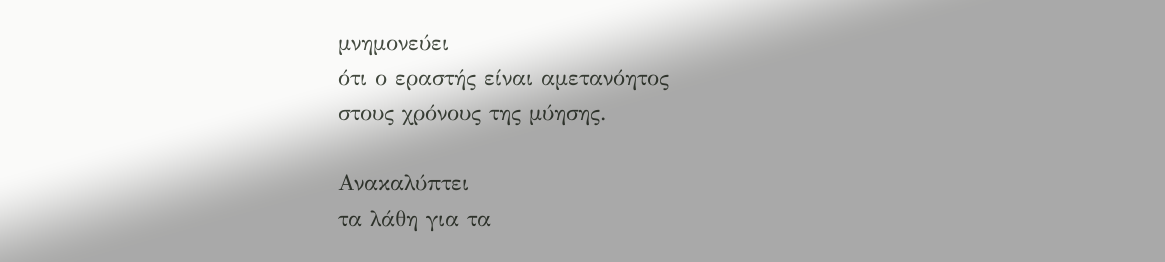μνημονεύει
ότι ο εραστής είναι αμετανόητος
στους χρόνους της μύησης.

Ανακαλύπτει
τα λάθη για τα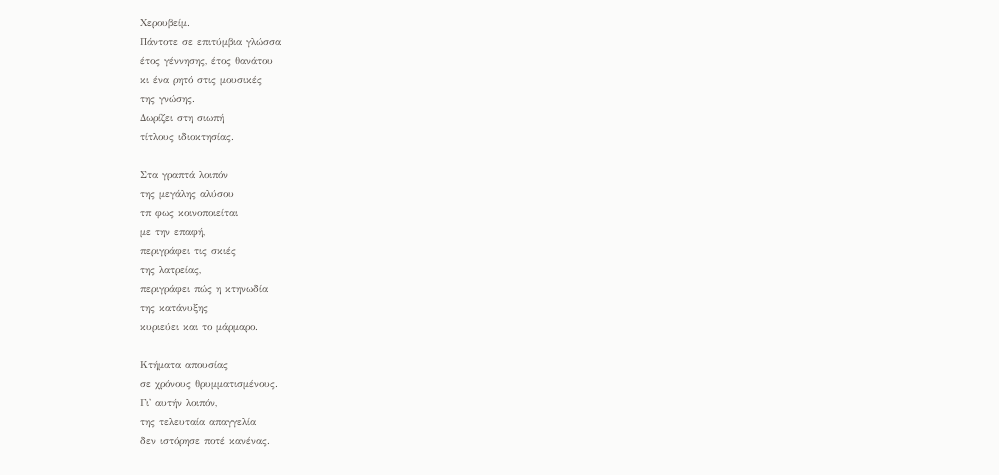Χερουβείμ.
Πάντοτε σε επιτύμβια γλώσσα
έτος γέννησης, έτος θανάτου
κι ένα ρητό στις μουσικές
της γνώσης.
Δωρίζει στη σιωπή
τίτλους ιδιοκτησίας.

Στα γραπτά λοιπόν
της μεγάλης αλύσου
τπ φως κοινοποιείται
με την επαφή,
περιγράφει τις σκιές
της λατρείας,
περιγράφει πώς η κτηνωδία
της κατάνυξης
κυριεύει και το μάρμαρο.

Κτήματα απουσίας
σε χρόνους θρυμματισμένους.
Γι' αυτήν λοιπόν,
της τελευταία απαγγελία
δεν ιστόρησε ποτέ κανένας.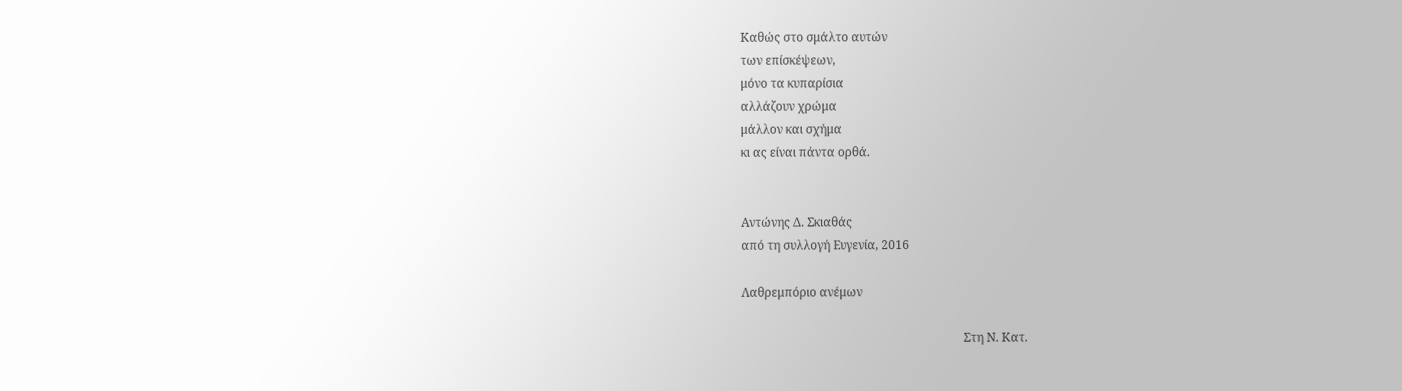Καθώς στο σμάλτο αυτών
των επίσκέψεων,
μόνο τα κυπαρίσια
αλλάζουν χρώμα
μάλλον και σχήμα
κι ας είναι πάντα ορθά.


Αντώνης Δ. Σκιαθάς
από τη συλλογή Ευγενία, 2016

Λαθρεμπόριο ανέμων

                                                                          Στη Ν. Κατ.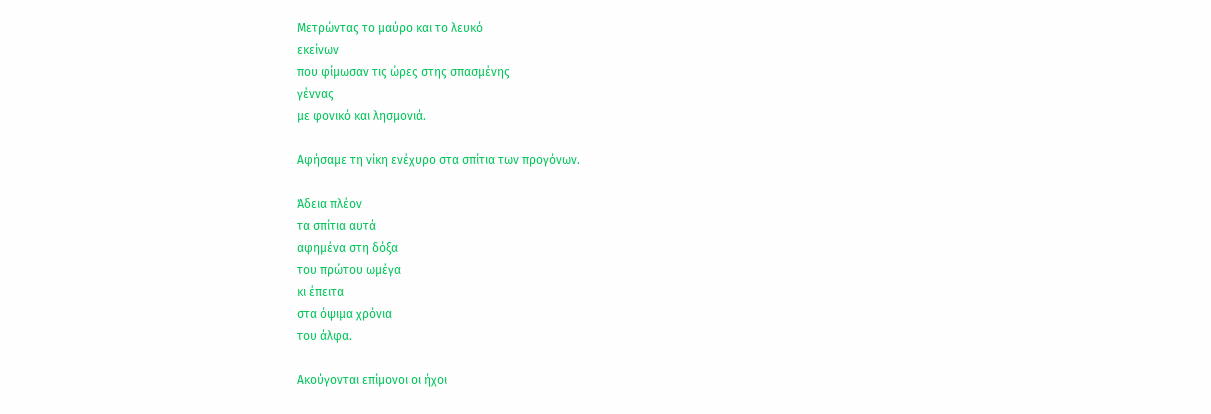Μετρώντας το μαύρο και το λευκό
εκείνων
που φίμωσαν τις ώρες στης σπασμένης
γέννας
με φονικό και λησμονιά.

Αφήσαμε τη νίκη ενέχυρο στα σπίτια των προγόνων.

Άδεια πλέον
τα σπίτια αυτά
αφημένα στη δόξα
του πρώτου ωμέγα
κι έπειτα
στα όψιμα χρόνια
του άλφα.

Ακούγονται επίμονοι οι ήχοι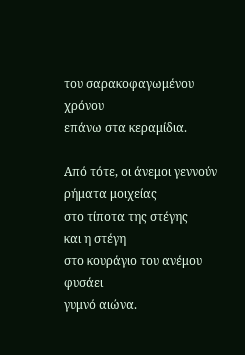του σαρακοφαγωμένου χρόνου
επάνω στα κεραμίδια.

Από τότε, οι άνεμοι γεννούν
ρήματα μοιχείας
στο τίποτα της στέγης
και η στέγη
στο κουράγιο του ανέμου
φυσάει
γυμνό αιώνα.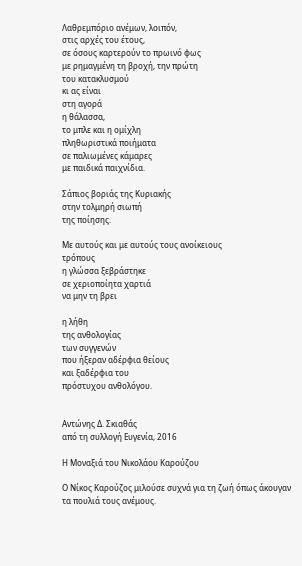Λαθρεμπόριο ανέμων, λοιπόν,
στις αρχές του έτους,
σε όσους καρτερούν το πρωινό φως
με ρημαγμένη τη βροχή, την πρώτη
του κατακλυσμού
κι ας είναι
στη αγορά
η θάλασσα,
το μπλε και η ομίχλη
πληθωριστικά ποιήματα
σε παλιωμένες κάμαρες
με παιδικά παιχνίδια.

Σάπιος βοριάς της Κυριακής
στην τολμηρή σιωπή
της ποίησης.

Με αυτούς και με αυτούς τους ανοίκειους
τρόπους
η γλώσσα ξεβράστηκε
σε χεριοποίητα χαρτιά
να μην τη βρει

η λήθη
της ανθολογίας
των συγγενών
που ήξεραν αδέρφια θείους
και ξαδέρφια του
πρόστυχου ανθολόγου.


Αντώνης Δ. Σκιαθάς
από τη συλλογή Ευγενία, 2016

Η Μοναξιά του Νικολάου Καρούζου

Ο Νίκος Καρούζος μιλούσε συχνά για τη ζωή όπως άκουγαν τα πουλιά τους ανέμους.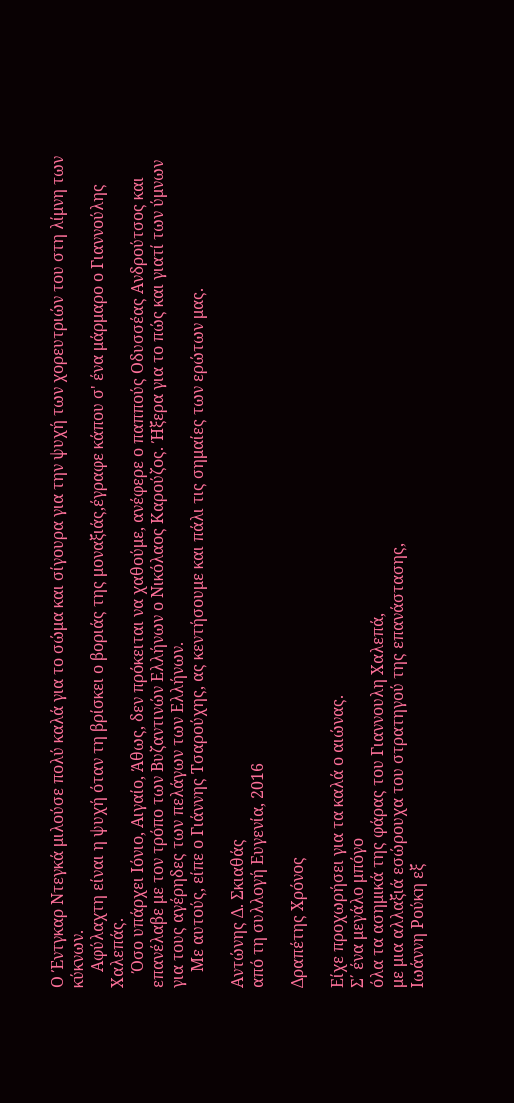Ο Έντγκαρ Ντεγκά μιλούσε πολύ καλά για το σώμα και σίγουρα για την ψυχή των χορευτριών του στη λίμνη των κύκνων.
    Αφύλαχτη είναι η ψυχή όταν τη βρίσκει ο βοριάς της μοναξιάς,έγραφε κάπου σ' ένα μάρμαρο ο Γιαννούλης Χαλεπάς.
    Όσο υπάρχει Ιόνιο, Αιγαίο, Άθως, δεν πρόκειται να χαθούμε, ανέφερε ο παππούς Οδυσσέας Ανδρούτσος και επανέλαβε με τον τρόπο των Βυζαντινών Ελλήνων ο Νικόλαος Καρούζος. Ήξερα για το πώς και γιατί των ύμνων για τους αγέρηδες των πελάγων των Ελλήνων.
    Με αυτούς, είπε ο Γιάννης Τσαρούχης, ας κεντήσουμε και πάλι τις σημαίες των ερώτων μας.

Αντώνης Δ. Σκιαθάς
από τη συλλογή Ευγενία, 2016

Δραπέτης Χρόνος

Είχε προχωρήσει για τα καλά ο αιώνας.
Σ΄ ένα μεγάλο μπόγο
όλα τα ασημικά της φάρας του Γιαννουλη Χαλεπά,
με μια αλλαξιά εσώρουχα του στρατηγού της επανάστασης,
Ιωάννη Ρούκη εξ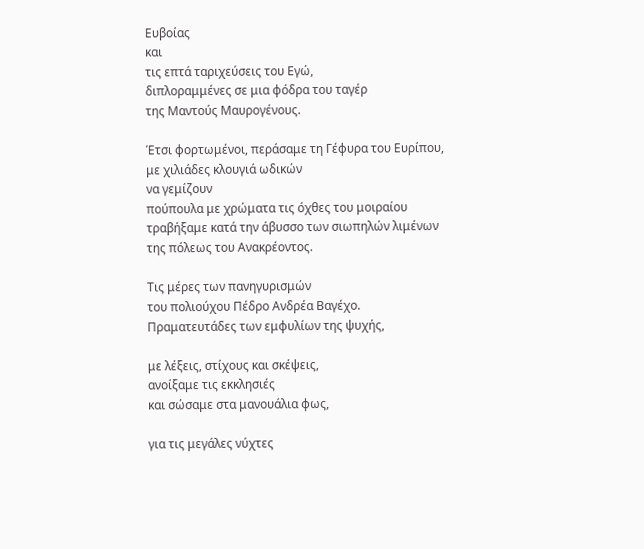Ευβοίας
και
τις επτά ταριχεύσεις του Εγώ,
διπλοραμμένες σε μια φόδρα του ταγέρ
της Μαντούς Μαυρογένους.

Έτσι φορτωμένοι, περάσαμε τη Γέφυρα του Ευρίπου,
με χιλιάδες κλουγιά ωδικών
να γεμίζουν
πούπουλα με χρώματα τις όχθες του μοιραίου
τραβήξαμε κατά την άβυσσο των σιωπηλών λιμένων
της πόλεως του Ανακρέοντος.

Τις μέρες των πανηγυρισμών
του πολιούχου Πέδρο Ανδρέα Βαγέχο.
Πραματευτάδες των εμφυλίων της ψυχής,

με λέξεις, στίχους και σκέψεις,
ανοίξαμε τις εκκλησιές
και σώσαμε στα μανουάλια φως,

για τις μεγάλες νύχτες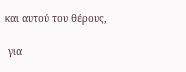και αυτού του θέρους,

 για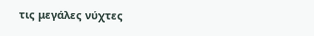τις μεγάλες νύχτες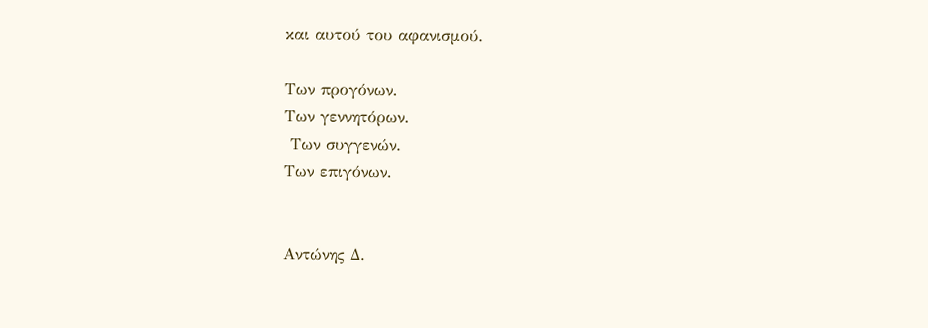και αυτού του αφανισμού.

Των προγόνων.
Των γεννητόρων.
 Των συγγενών.
Των επιγόνων.


Αντώνης Δ.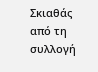Σκιαθάς
από τη συλλογή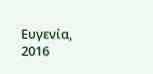Ευγενία, 2016